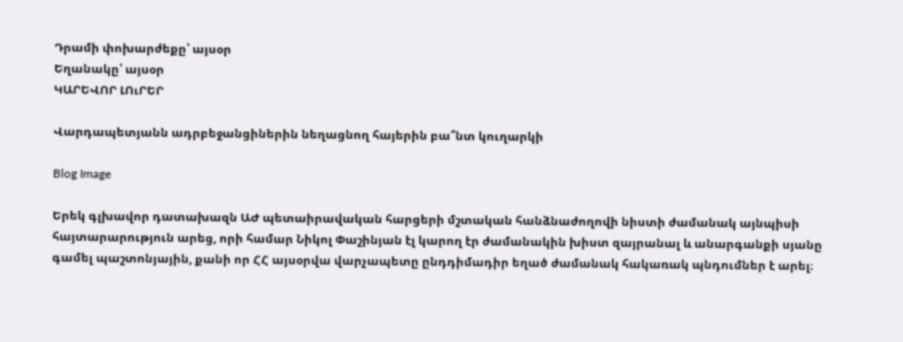Դրամի փոխարժեքը՝ այսօր
Եղանակը՝ այսօր
ԿԱՐԵՎՈՐ ԼՈւՐԵՐ

Վարդապետյանն ադրբեջանցիներին նեղացնող հայերին բա՞նտ կուղարկի

Blog Image

Երեկ գլխավոր դատախազն ԱԺ պետաիրավական հարցերի մշտական հանձնաժողովի նիստի ժամանակ այնպիսի հայտարարություն արեց, որի համար Նիկոլ Փաշինյան էլ կարող էր ժամանակին խիստ զայրանալ և անարգանքի սյանը գամել պաշտոնյային, քանի որ ՀՀ այսօրվա վարչապետը ընդդիմադիր եղած ժամանակ հակառակ պնդումներ է արել։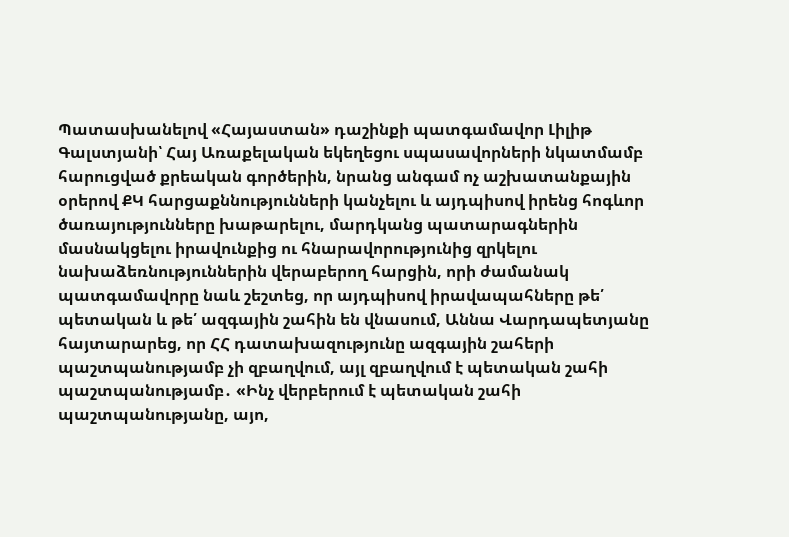Պատասխանելով «Հայաստան» դաշինքի պատգամավոր Լիլիթ Գալստյանի՝ Հայ Առաքելական եկեղեցու սպասավորների նկատմամբ հարուցված քրեական գործերին, նրանց անգամ ոչ աշխատանքային օրերով ՔԿ հարցաքննությունների կանչելու և այդպիսով իրենց հոգևոր ծառայությունները խաթարելու, մարդկանց պատարագներին մասնակցելու իրավունքից ու հնարավորությունից զրկելու նախաձեռնություններին վերաբերող հարցին, որի ժամանակ պատգամավորը նաև շեշտեց, որ այդպիսով իրավապահները թե՛ պետական և թե՛ ազգային շահին են վնասում, Աննա Վարդապետյանը հայտարարեց, որ ՀՀ դատախազությունը ազգային շահերի պաշտպանությամբ չի զբաղվում, այլ զբաղվում է պետական շահի պաշտպանությամբ․ «Ինչ վերբերում է պետական շահի պաշտպանությանը, այո,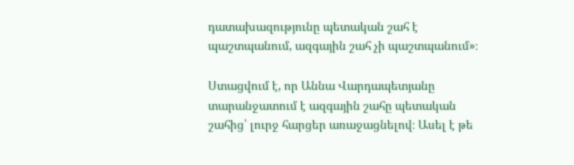դատախազությունը պետական շահ է պաշտպանում, ազգային շահ չի պաշտպանում»։

Ստացվում է, որ Աննա Վարդապետյանը տարանջատում է ազգային շահը պետական շահից՝ լուրջ հարցեր առաջացնելով։ Ասել է թե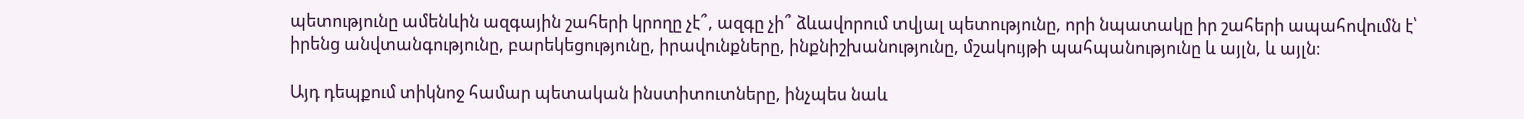պետությունը ամենևին ազգային շահերի կրողը չէ՞, ազգը չի՞ ձևավորում տվյալ պետությունը, որի նպատակը իր շահերի ապահովումն է՝ իրենց անվտանգությունը, բարեկեցությունը, իրավունքները, ինքնիշխանությունը, մշակույթի պահպանությունը և այլն, և այլն։

Այդ դեպքում տիկնոջ համար պետական ինստիտուտները, ինչպես նաև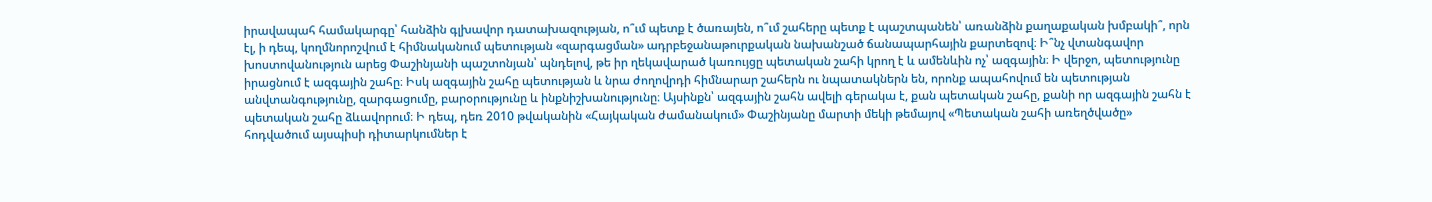իրավապահ համակարգը՝ հանձին գլխավոր դատախազության, ո՞ւմ պետք է ծառայեն, ո՞ւմ շահերը պետք է պաշտպանեն՝ առանձին քաղաքական խմբակի՞, որն էլ, ի դեպ, կողմնորոշվում է հիմնականում պետության «զարգացման» ադրբեջանաթուրքական նախանշած ճանապարհային քարտեզով։ Ի՞նչ վտանգավոր խոստովանություն արեց Փաշինյանի պաշտոնյան՝ պնդելով, թե իր ղեկավարած կառույցը պետական շահի կրող է և ամենևին ոչ՝ ազգային։ Ի վերջո, պետությունը իրացնում է ազգային շահը։ Իսկ ազգային շահը պետության և նրա ժողովրդի հիմնարար շահերն ու նպատակներն են, որոնք ապահովում են պետության անվտանգությունը, զարգացումը, բարօրությունը և ինքնիշխանությունը։ Այսինքն՝ ազգային շահն ավելի գերակա է, քան պետական շահը, քանի որ ազգային շահն է պետական շահը ձևավորում։ Ի դեպ, դեռ 2010 թվականին «Հայկական ժամանակում» Փաշինյանը մարտի մեկի թեմայով «Պետական շահի առեղծվածը» հոդվածում այսպիսի դիտարկումներ է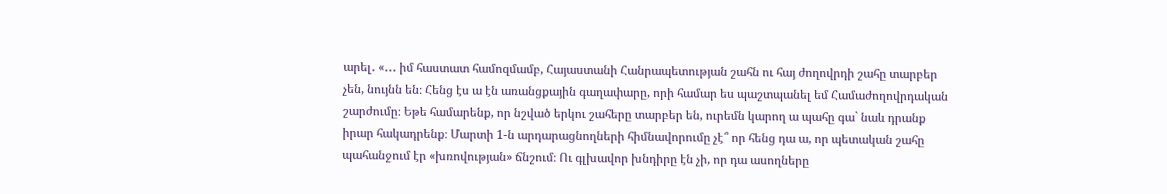արել․ «․․․ իմ հաստատ համոզմամբ, Հայաստանի Հանրապետության շահն ու հայ ժողովրդի շահը տարբեր չեն, նույնն են։ Հենց էս ա էն առանցքային գաղափարը, որի համար ես պաշտպանել եմ Համաժողովրդական շարժումը։ Եթե համարենք, որ նշված երկու շահերը տարբեր են, ուրեմն կարող ա պահը գա` նաև դրանք իրար հակադրենք։ Մարտի 1-ն արդարացնողների հիմնավորումը չէ՞ որ հենց դա ա, որ պետական շահը պահանջում էր «խռովության» ճնշում։ Ու գլխավոր խնդիրը էն չի, որ դա ասողները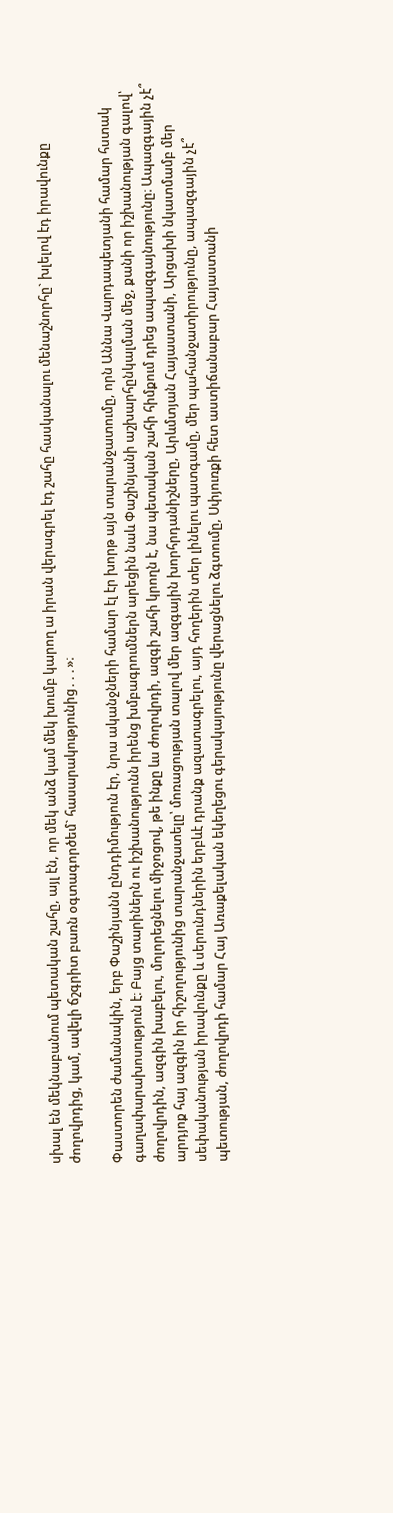սխալ են մեկնաբանում պետական շահը, այլ էն, որ մեկ անձ կամ մեկ խումբ կարող ա իրան վերագրել էդ շահը հասկանալու մենաշնորհը` խլելով էդ իրավունքը ժողովրդից, կամ, ավելի ճշգրիտ բառն օգտագործեմ` հասարակությունից․․․»։

Փաստորեն ժամանակին, երբ Փաշինյանն ընդդիմություն էր, նրա ականջների համար էլ էր խորթ այն տարանջատումը, որն Աննա Վարդապետյանի համար հստակ գաղափարախոսություն է։ Բայց տարիներն ու իշխանությունն իրենց խմբագրումներն արեցին նաև Փաշինյանի աշխարհընկալման մեջ, քանի որ իշխանության գալով՝ ժողովրդին, ազգին խաբելու, մոլորեցնելու միջոցով, թե ինքը ևս ժողովրդի, ազգի շահի կրողն է, նա պետական շահի հիմքում դրեց ապազգայնությունը։ Ապազգային չէ՞ արդյոք հայ ազգին իր հիշողությունից տարանջատելը՝ մոռացության տալով մեր ազգային խորհրդանիշները, Արևմտյան Հայաստանի, Արցախի նկատմամբ մեր սեփականության իրավունքը և սերունդներին երբևէ դրանք ազատագրելու, այդ հողերին տեր լինելու պատգամը, մեր պահանջատիրությունը, ապազգային չէ՞ պետության, ժողովրդի համար Հայ Առաքելական եկեղեցու գերակայությունը վերացնելու ձգտումը, Սփյուռքի հետ աստիճանաբար Հայաստանի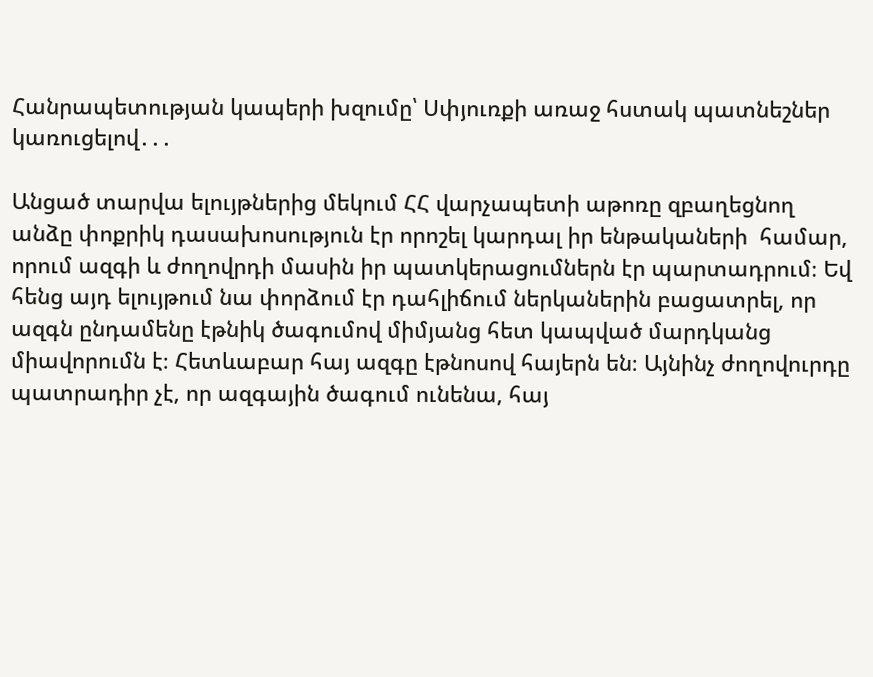Հանրապետության կապերի խզումը՝ Սփյուռքի առաջ հստակ պատնեշներ կառուցելով․․․

Անցած տարվա ելույթներից մեկում ՀՀ վարչապետի աթոռը զբաղեցնող անձը փոքրիկ դասախոսություն էր որոշել կարդալ իր ենթակաների  համար, որում ազգի և ժողովրդի մասին իր պատկերացումներն էր պարտադրում։ Եվ հենց այդ ելույթում նա փորձում էր դահլիճում ներկաներին բացատրել, որ ազգն ընդամենը էթնիկ ծագումով միմյանց հետ կապված մարդկանց միավորումն է։ Հետևաբար հայ ազգը էթնոսով հայերն են։ Այնինչ ժողովուրդը պատրադիր չէ, որ ազգային ծագում ունենա, հայ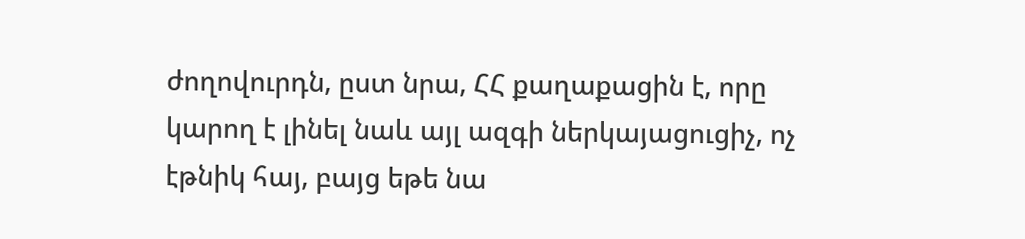ժողովուրդն, ըստ նրա, ՀՀ քաղաքացին է, որը կարող է լինել նաև այլ ազգի ներկայացուցիչ, ոչ էթնիկ հայ, բայց եթե նա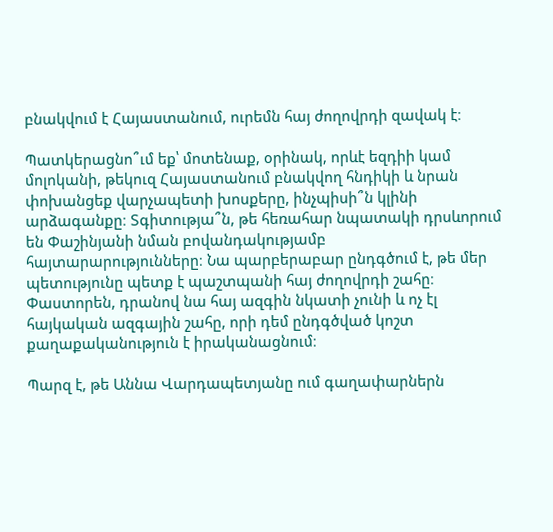բնակվում է Հայաստանում, ուրեմն հայ ժողովրդի զավակ է։

Պատկերացնո՞ւմ եք՝ մոտենաք, օրինակ, որևէ եզդիի կամ մոլոկանի, թեկուզ Հայաստանում բնակվող հնդիկի և նրան փոխանցեք վարչապետի խոսքերը, ինչպիսի՞ն կլինի արձագանքը։ Տգիտությա՞ն, թե հեռահար նպատակի դրսևորում են Փաշինյանի նման բովանդակությամբ հայտարարությունները։ Նա պարբերաբար ընդգծում է, թե մեր պետությունը պետք է պաշտպանի հայ ժողովրդի շահը։ Փաստորեն, դրանով նա հայ ազգին նկատի չունի և ոչ էլ հայկական ազգային շահը, որի դեմ ընդգծված կոշտ քաղաքականություն է իրականացնում։

Պարզ է, թե Աննա Վարդապետյանը ում գաղափարներն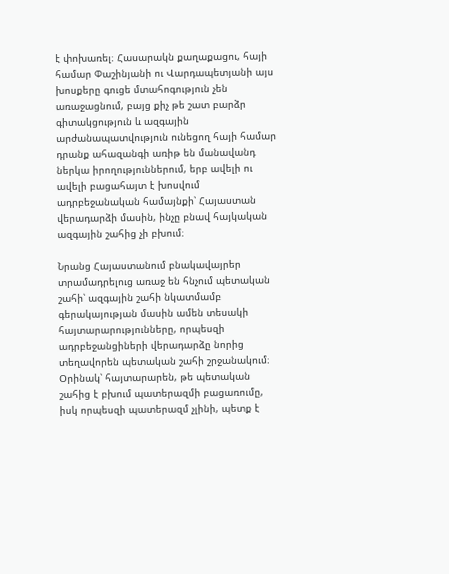է փոխառել։ Հասարակն քաղաքացու, հայի համար Փաշինյանի ու Վարդապետյանի այս խոսքերը գուցե մտահոգություն չեն առաջացնում, բայց քիչ թե շատ բարձր գիտակցություն և ազգային արժանապատվություն ունեցող հայի համար դրանք ահազանգի առիթ են մանավանդ ներկա իրողություններում, երբ ավելի ու ավելի բացահայտ է խոսվում ադրբեջանական համայնքի՝ Հայաստան վերադարձի մասին, ինչը բնավ հայկական ազգային շահից չի բխում։

Նրանց Հայաստանում բնակավայրեր տրամադրելուց առաջ են հնչում պետական շահի՝ ազգային շահի նկատմամբ գերակայության մասին ամեն տեսակի հայտարարությունները, որպեսզի ադրբեջանցիների վերադարձը նորից տեղավորեն պետական շահի շրջանակում։ Օրինակ՝ հայտարարեն, թե պետական շահից է բխում պատերազմի բացառումը, իսկ որպեսզի պատերազմ չլինի, պետք է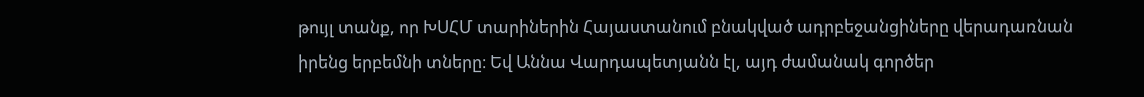թույլ տանք, որ ԽՍՀՄ տարիներին Հայաստանում բնակված ադրբեջանցիները վերադառնան իրենց երբեմնի տները։ Եվ Աննա Վարդապետյանն էլ, այդ ժամանակ գործեր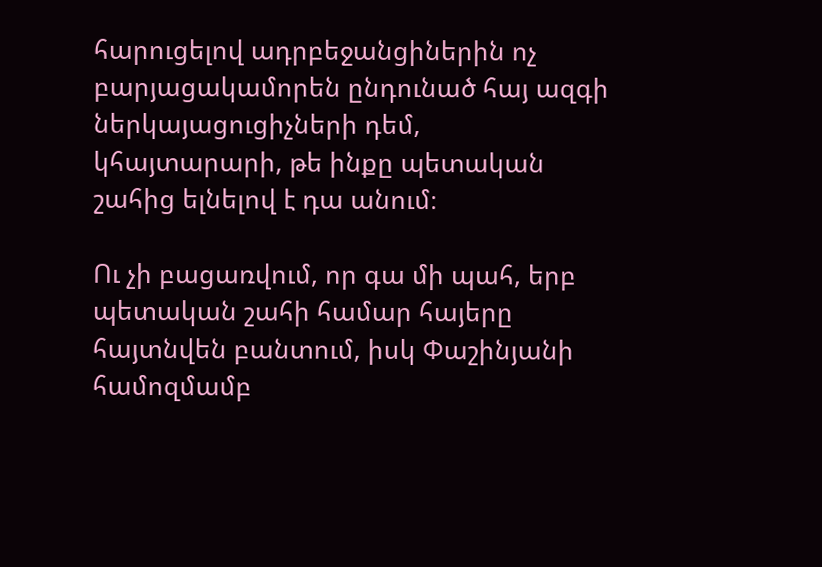հարուցելով ադրբեջանցիներին ոչ բարյացակամորեն ընդունած հայ ազգի ներկայացուցիչների դեմ, կհայտարարի, թե ինքը պետական շահից ելնելով է դա անում։

Ու չի բացառվում, որ գա մի պահ, երբ պետական շահի համար հայերը հայտնվեն բանտում, իսկ Փաշինյանի համոզմամբ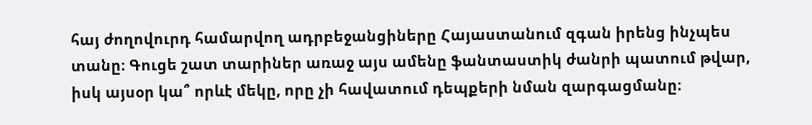հայ ժողովուրդ համարվող ադրբեջանցիները Հայաստանում զգան իրենց ինչպես տանը։ Գուցե շատ տարիներ առաջ այս ամենը ֆանտաստիկ ժանրի պատում թվար, իսկ այսօր կա՞ որևէ մեկը, որը չի հավատում դեպքերի նման զարգացմանը։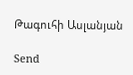Թագուհի Ասլանյան

Send